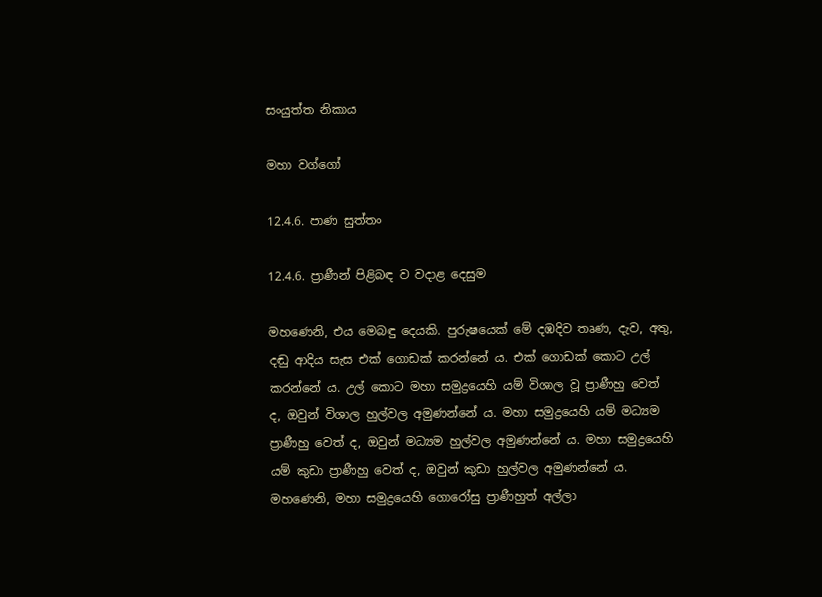සංයුත්ත නිකාය

මහා වග්ගෝ

12.4.6. පාණ සුත්තං

12.4.6. ප්‍රාණීන් පිළිබඳ ව වදාළ දෙසුම

මහණෙනි, එය මෙබඳු දෙයකි. පුරුෂයෙක් මේ දඹදිව තෘණ, දැව, අතු, දඬු ආදිය සැස එක් ගොඩක් කරන්නේ ය. එක් ගොඩක් කොට උල් කරන්නේ ය. උල් කොට මහා සමුද්‍රයෙහි යම් විශාල වූ ප්‍රාණීහු වෙත් ද, ඔවුන් විශාල හුල්වල අමුණන්නේ ය. මහා සමුද්‍රයෙහි යම් මධ්‍යම ප්‍රාණීහු වෙත් ද, ඔවුන් මධ්‍යම හුල්වල අමුණන්නේ ය. මහා සමුද්‍රයෙහි යම් කුඩා ප්‍රාණීහු වෙත් ද, ඔවුන් කුඩා හුල්වල අමුණන්නේ ය. මහණෙනි, මහා සමුද්‍රයෙහි ගොරෝසු ප්‍රාණීහුත් අල්ලා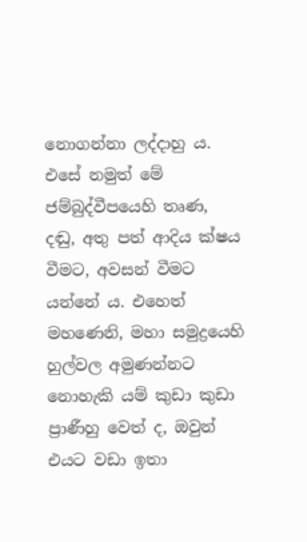නොගන්නා ලද්දාහු ය. එසේ නමුත් මේ ජම්බුද්වීපයෙහි තෘණ, දඬු, අතු පත් ආදිය ක්ෂය වීමට, අවසන් වීමට යන්නේ ය. එහෙත් මහණෙනි, මහා සමුද්‍රයෙහි හුල්වල අමුණන්නට නොහැකි යම් කුඩා කුඩා ප්‍රාණීහු වෙත් ද, ඔවුන් එයට වඩා ඉතා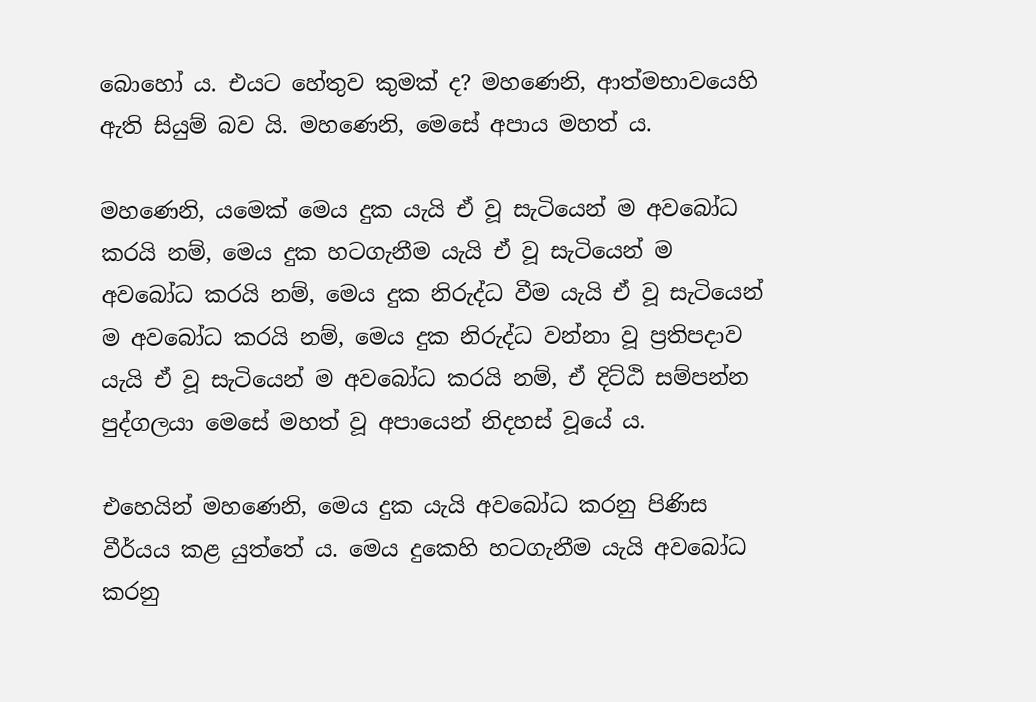බොහෝ ය. එයට හේතුව කුමක් ද? මහණෙනි, ආත්මභාවයෙහි ඇති සියුම් බව යි. මහණෙනි, මෙසේ අපාය මහත් ය.

මහණෙනි, යමෙක් මෙය දුක යැයි ඒ වූ සැටියෙන් ම අවබෝධ කරයි නම්, මෙය දුක හටගැනීම යැයි ඒ වූ සැටියෙන් ම අවබෝධ කරයි නම්, මෙය දුක නිරුද්ධ වීම යැයි ඒ වූ සැටියෙන් ම අවබෝධ කරයි නම්, මෙය දුක නිරුද්ධ වන්නා වූ ප්‍රතිපදාව යැයි ඒ වූ සැටියෙන් ම අවබෝධ කරයි නම්, ඒ දිට්ඨි සම්පන්න පුද්ගලයා මෙසේ මහත් වූ අපායෙන් නිදහස් වූයේ ය.

එහෙයින් මහණෙනි, මෙය දුක යැයි අවබෝධ කරනු පිණිස වීර්යය කළ යුත්තේ ය. මෙය දුකෙහි හටගැනීම යැයි අවබෝධ කරනු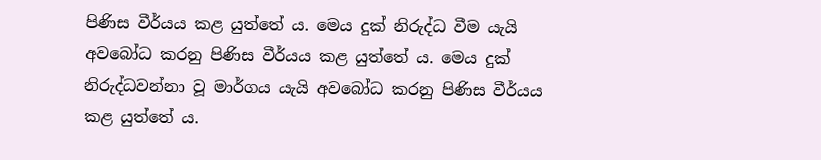පිණිස වීර්යය කළ යුත්තේ ය. මෙය දුක් නිරුද්ධ වීම යැයි අවබෝධ කරනු පිණිස වීර්යය කළ යුත්තේ ය. මෙය දුක් නිරුද්ධවන්නා වූ මාර්ගය යැයි අවබෝධ කරනු පිණිස වීර්යය කළ යුත්තේ ය.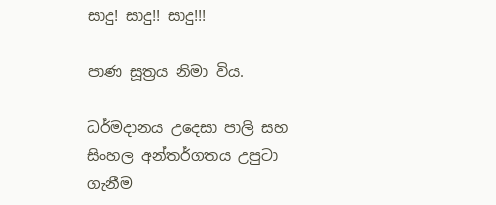සාදු! සාදු!! සාදු!!!

පාණ සූත්‍රය නිමා විය.

ධර්මදානය උදෙසා පාලි සහ සිංහල අන්තර්ගතය උපුටා ගැනීම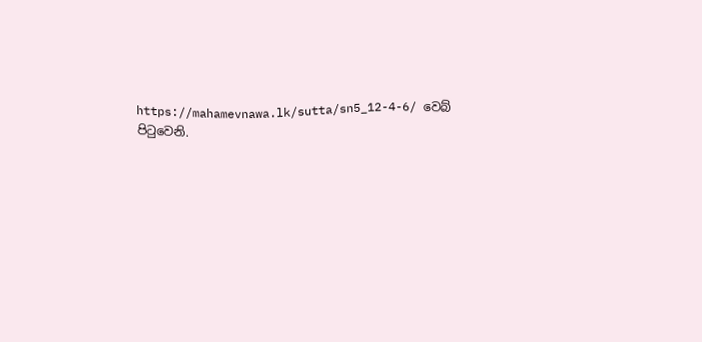https://mahamevnawa.lk/sutta/sn5_12-4-6/ වෙබ් පිටුවෙනි.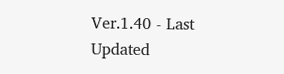Ver.1.40 - Last Updated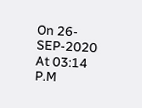On 26-SEP-2020 At 03:14 P.M